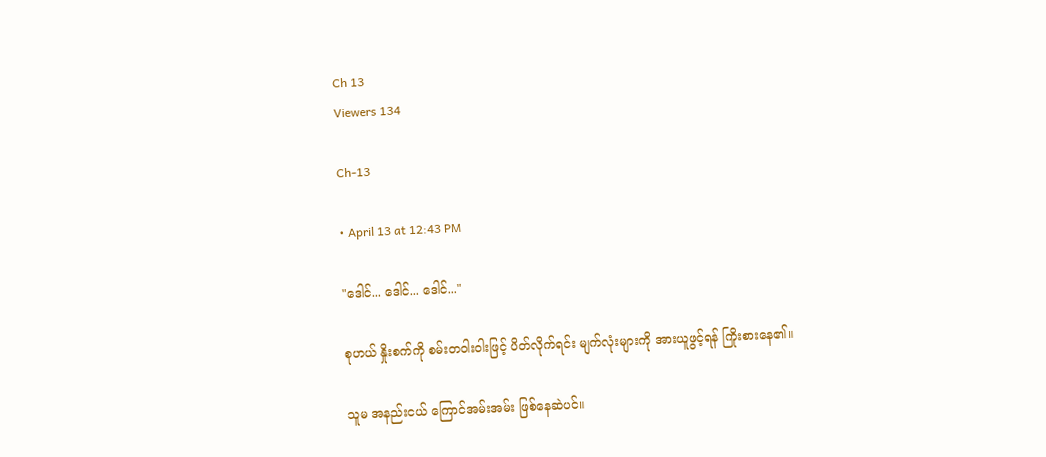Ch 13
Viewers 134

Ch-13

• April 13 at 12:43 PM

"ဒေါင်... ဒေါင်... ဒေါင်..."

စုဟယ် နှိုးစက်ကို စမ်းတဝါးဝါးဖြင့် ပိတ်လိုက်ရင်း မျက်လုံးများကို အားယူဖွင့်ရန် ကြိုးစားနေ၏။

သူမ အနည်းငယ် ကြောင်အမ်းအမ်း ဖြစ်နေဆဲပင်။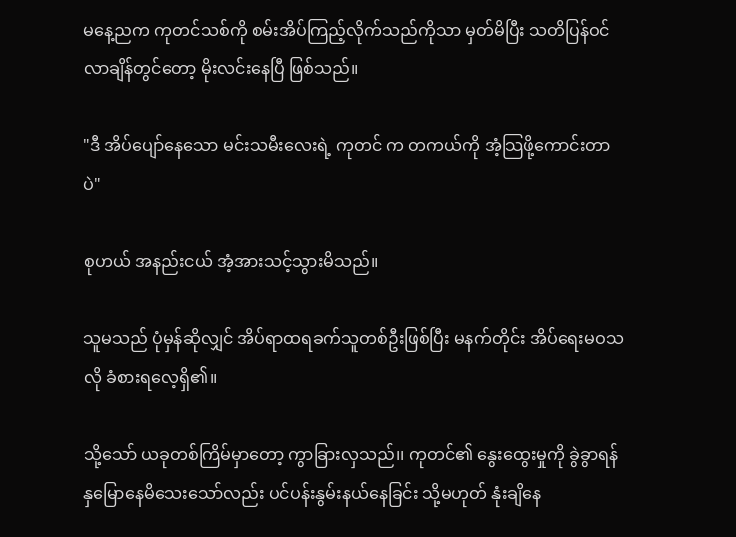မနေ့ညက ကုတင်သစ်ကို စမ်းအိပ်ကြည့်လိုက်သည်ကိုသာ မှတ်မိပြီး သတိပြန်ဝင်လာချိန်တွင်တော့ မိုးလင်းနေပြီ ဖြစ်သည်။

"ဒီ အိပ်ပျော်နေသော မင်းသမီးလေးရဲ့ ကုတင် က တကယ်ကို အံ့သြဖို့ကောင်းတာပဲ"

စုဟယ် အနည်းငယ် အံ့အားသင့်သွားမိသည်။

သူမသည် ပုံမှန်ဆိုလျှင် အိပ်ရာထရခက်သူတစ်ဦးဖြစ်ပြီး မနက်တိုင်း အိပ်ရေးမဝသလို ခံစားရလေ့ရှိ၏။

သို့သော် ယခုတစ်ကြိမ်မှာတော့ ကွာခြားလှသည်၊၊ ကုတင်၏ နွေးထွေးမှုကို ခွဲခွာရန် နှမြောနေမိသေးသော်လည်း ပင်ပန်းနွမ်းနယ်နေခြင်း သို့မဟုတ် နုံးချိနေ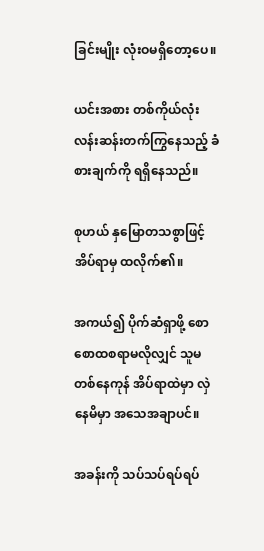ခြင်းမျိုး လုံးဝမရှိတော့ပေ။

ယင်းအစား တစ်ကိုယ်လုံး လန်းဆန်းတက်ကြွနေသည့် ခံစားချက်ကို ရရှိနေသည်။

စုဟယ် နှမြောတသစွာဖြင့် အိပ်ရာမှ ထလိုက်၏။

အကယ်၍ ပိုက်ဆံရှာဖို့ စောစောထစရာမလိုလျှင် သူမ တစ်နေကုန် အိပ်ရာထဲမှာ လှဲနေမိမှာ အသေအချာပင်။

အခန်းကို သပ်သပ်ရပ်ရပ်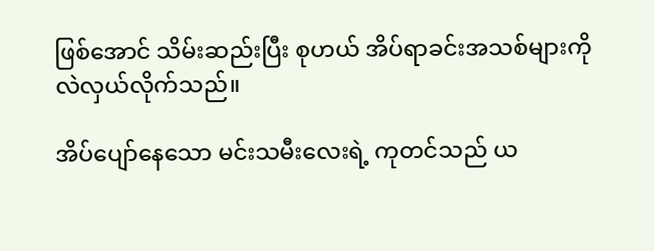ဖြစ်အောင် သိမ်းဆည်းပြီး စုဟယ် အိပ်ရာခင်းအသစ်များကို လဲလှယ်လိုက်သည်။

အိပ်ပျော်နေသော မင်းသမီးလေးရဲ့ ကုတင်သည် ယ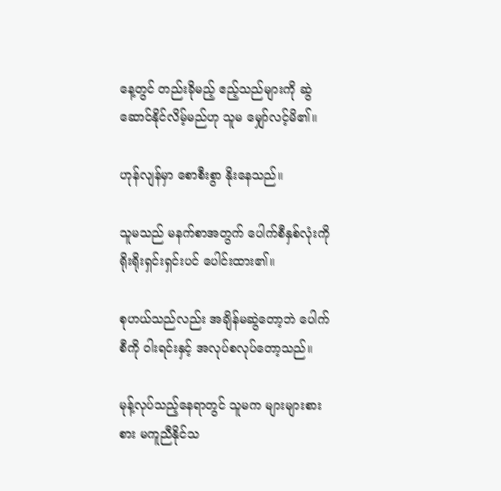နေ့တွင် တည်းခိုမည့် ဧည့်သည်များကို ဆွဲဆောင်နိုင်လိမ့်မည်ဟု သူမ မျှော်လင့်မိ၏။

ဟုန်လျန်မှာ စောစီးစွာ နိုးနေသည်။

သူမသည် မနက်စာအတွက် ပေါက်စီနှစ်လုံးကို ရိုးရိုးရှင်းရှင်းပင် ပေါင်းထား၏။

စုဟယ်သည်လည်း အချိန်မဆွဲတော့ဘဲ ပေါက်စီကို ဝါးရင်းနှင့် အလုပ်စလုပ်တော့သည်။

မုန့်လုပ်သည့်နေရာတွင် သူမက များများစားစား မကူညီနိုင်သ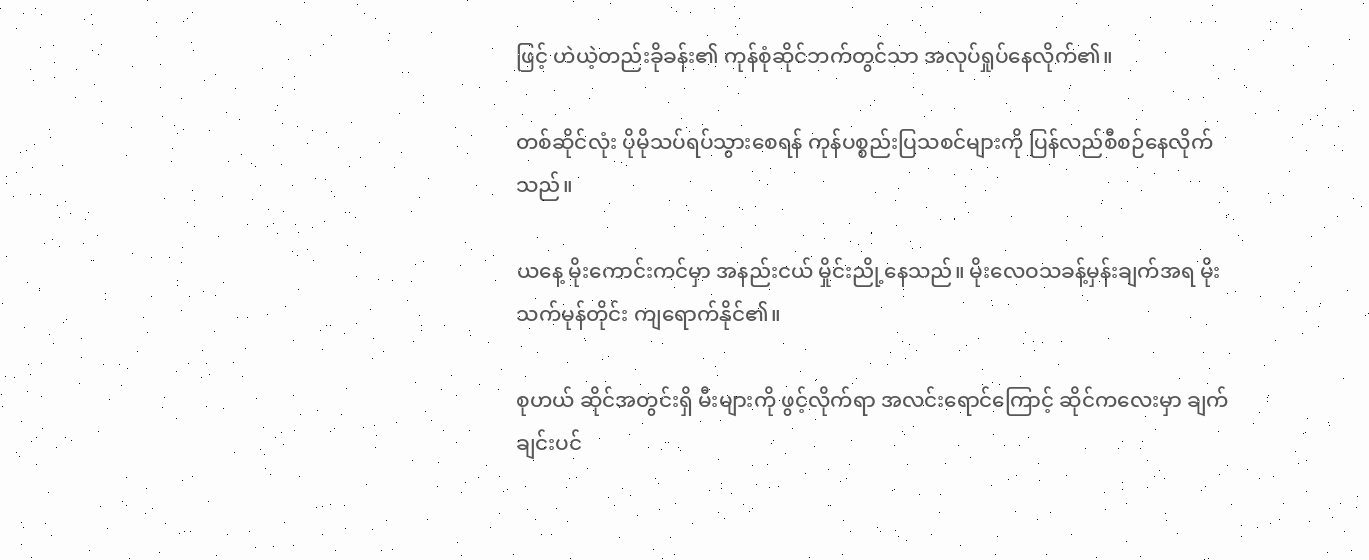ဖြင့် ဟဲယဲ့တည်းခိုခန်း၏ ကုန်စုံဆိုင်ဘက်တွင်သာ အလုပ်ရှုပ်နေလိုက်၏။

တစ်ဆိုင်လုံး ပိုမိုသပ်ရပ်သွားစေရန် ကုန်ပစ္စည်းပြသစင်များကို ပြန်လည်စီစဉ်နေလိုက်သည်။

ယနေ့ မိုးကောင်းကင်မှာ အနည်းငယ် မှိုင်းညို့နေသည်။ မိုးလေဝသခန့်မှန်းချက်အရ မိုးသက်မုန်တိုင်း ကျရောက်နိုင်၏။

စုဟယ် ဆိုင်အတွင်းရှိ မီးများကို ဖွင့်လိုက်ရာ အလင်းရောင်ကြောင့် ဆိုင်ကလေးမှာ ချက်ချင်းပင်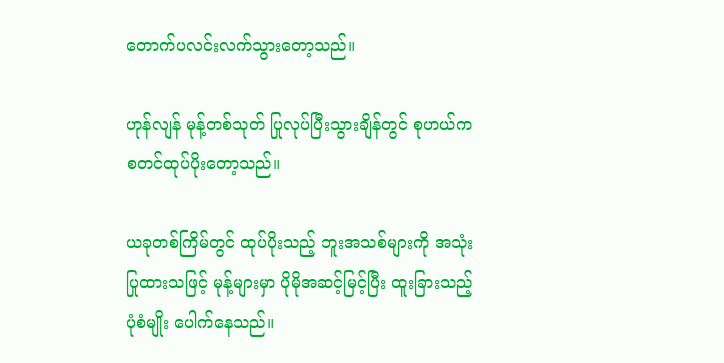တောက်ပလင်းလက်သွားတော့သည်။

ဟုန်လျန် မုန့်တစ်သုတ် ပြုလုပ်ပြီးသွားချိန်တွင် စုဟယ်က စတင်ထုပ်ပိုးတော့သည်။

ယခုတစ်ကြိမ်တွင် ထုပ်ပိုးသည့် ဘူးအသစ်များကို အသုံးပြုထားသဖြင့် မုန့်များမှာ ပိုမိုအဆင့်မြင့်ပြီး ထူးခြားသည့် ပုံစံမျိုး ပေါက်နေသည်။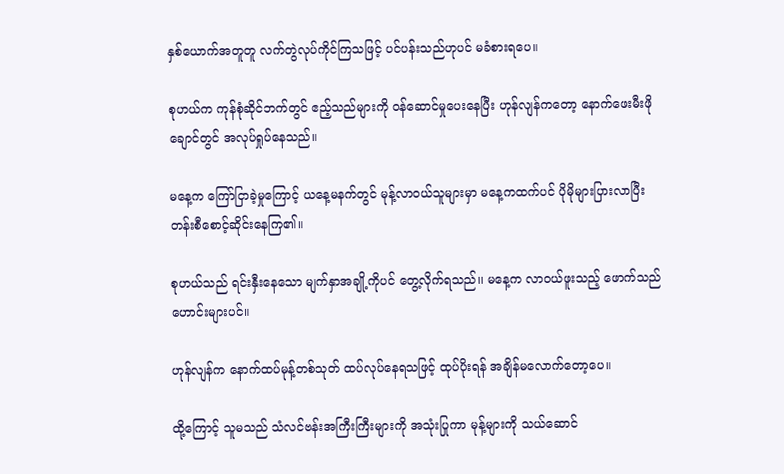နှစ်ယောက်အတူတူ လက်တွဲလုပ်ကိုင်ကြသဖြင့် ပင်ပန်းသည်ဟုပင် မခံစားရပေ။

စုဟယ်က ကုန်စုံဆိုင်ဘက်တွင် ဧည့်သည်များကို ဝန်ဆောင်မှုပေးနေပြီး ဟုန်လျန်ကတော့ နောက်ဖေးမီးဖိုချောင်တွင် အလုပ်ရှုပ်နေသည်။

မနေ့က ကြော်ငြာခဲ့မှုကြောင့် ယနေ့မနက်တွင် မုန့်လာဝယ်သူများမှာ မနေ့ကထက်ပင် ပိုမိုများပြားလာပြီး တန်းစီစောင့်ဆိုင်းနေကြ၏။

စုဟယ်သည် ရင်းနှီးနေသော မျက်နှာအချို့ကိုပင် တွေ့လိုက်ရသည်၊၊ မနေ့က လာဝယ်ဖူးသည့် ဖောက်သည်ဟောင်းများပင်။

ဟုန်လျန်က နောက်ထပ်မုန့်တစ်သုတ် ထပ်လုပ်နေရသဖြင့် ထုပ်ပိုးရန် အချိန်မလောက်တော့ပေ။

ထို့ကြောင့် သူမသည် သံလင်ဗန်းအကြီးကြီးများကို အသုံးပြုကာ မုန့်များကို သယ်ဆောင်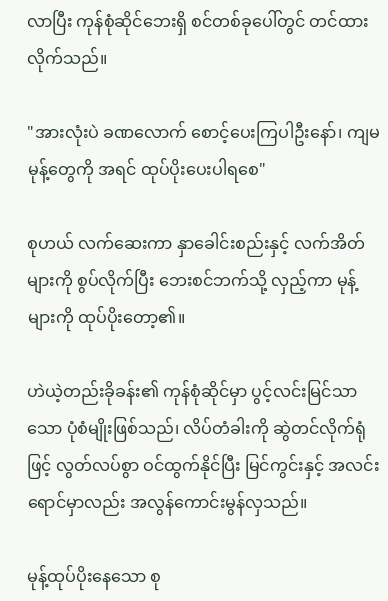လာပြီး ကုန်စုံဆိုင်ဘေးရှိ စင်တစ်ခုပေါ်တွင် တင်ထားလိုက်သည်။

"အားလုံးပဲ ခဏလောက် စောင့်ပေးကြပါဦးနော်၊ ကျမ မုန့်တွေကို အရင် ထုပ်ပိုးပေးပါရစေ"

စုဟယ် လက်ဆေးကာ နှာခေါင်းစည်းနှင့် လက်အိတ်များကို စွပ်လိုက်ပြီး ဘေးစင်ဘက်သို့ လှည့်ကာ မုန့်များကို ထုပ်ပိုးတော့၏။

ဟဲယဲ့တည်းခိုခန်း၏ ကုန်စုံဆိုင်မှာ ပွင့်လင်းမြင်သာသော ပုံစံမျိုးဖြစ်သည်၊ လိပ်တံခါးကို ဆွဲတင်လိုက်ရုံဖြင့် လွတ်လပ်စွာ ဝင်ထွက်နိုင်ပြီး မြင်ကွင်းနှင့် အလင်းရောင်မှာလည်း အလွန်ကောင်းမွန်လှသည်။

မုန့်ထုပ်ပိုးနေသော စု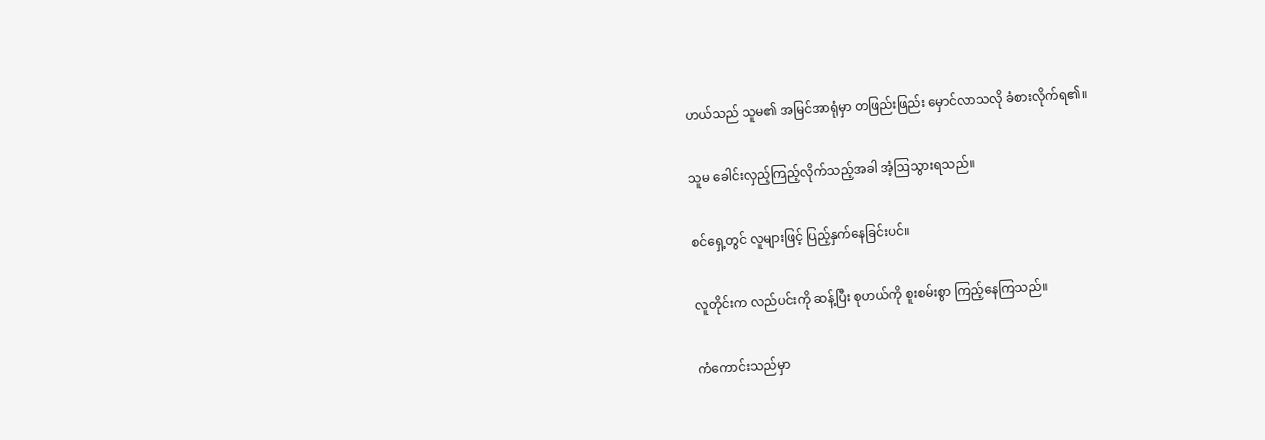ဟယ်သည် သူမ၏ အမြင်အာရုံမှာ တဖြည်းဖြည်း မှောင်လာသလို ခံစားလိုက်ရ၏။

သူမ ခေါင်းလှည့်ကြည့်လိုက်သည့်အခါ အံ့ဩသွားရသည်။

စင်ရှေ့တွင် လူများဖြင့် ပြည့်နှက်နေခြင်းပင်။

လူတိုင်းက လည်ပင်းကို ဆန့်ပြီး စုဟယ်ကို စူးစမ်းစွာ ကြည့်နေကြသည်။

ကံကောင်းသည်မှာ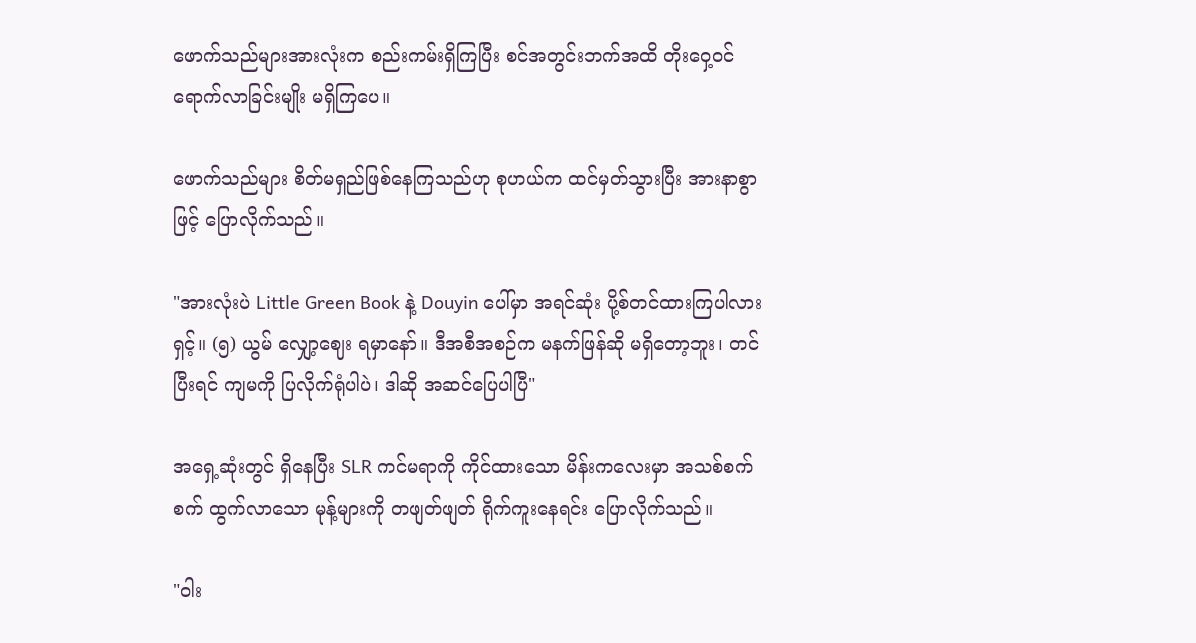ဖောက်သည်များအားလုံးက စည်းကမ်းရှိကြပြီး စင်အတွင်းဘက်အထိ တိုးဝှေ့ဝင်ရောက်လာခြင်းမျိုး မရှိကြပေ။

ဖောက်သည်များ စိတ်မရှည်ဖြစ်နေကြသည်ဟု စုဟယ်က ထင်မှတ်သွားပြီး အားနာစွာဖြင့် ပြောလိုက်သည်။

"အားလုံးပဲ Little Green Book နဲ့ Douyin ပေါ်မှာ အရင်ဆုံး ပို့စ်တင်ထားကြပါလားရှင့်။ (၅) ယွမ် လျှော့ဈေး ရမှာနော်။ ဒီအစီအစဉ်က မနက်ဖြန်ဆို မရှိတော့ဘူး၊ တင်ပြီးရင် ကျမကို ပြလိုက်ရုံပါပဲ၊ ဒါဆို အဆင်ပြေပါပြီ"

အရှေ့ဆုံးတွင် ရှိနေပြီး SLR ကင်မရာကို ကိုင်ထားသော မိန်းကလေးမှာ အသစ်စက်စက် ထွက်လာသော မုန့်များကို တဖျတ်ဖျတ် ရိုက်ကူးနေရင်း ပြောလိုက်သည်။

"ဝါး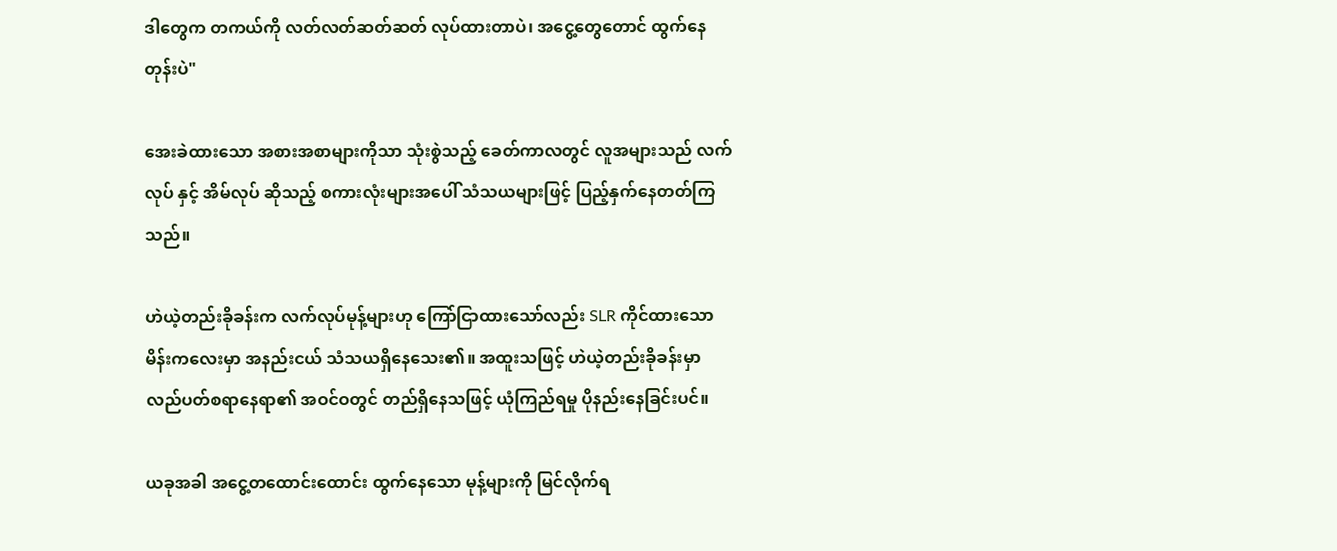ဒါတွေက တကယ်ကို လတ်လတ်ဆတ်ဆတ် လုပ်ထားတာပဲ၊ အငွေ့တွေတောင် ထွက်နေတုန်းပဲ"

အေးခဲထားသော အစားအစာများကိုသာ သုံးစွဲသည့် ခေတ်ကာလတွင် လူအများသည် လက်လုပ် နှင့် အိမ်လုပ် ဆိုသည့် စကားလုံးများအပေါ် သံသယများဖြင့် ပြည့်နှက်နေတတ်ကြသည်။

ဟဲယဲ့တည်းခိုခန်းက လက်လုပ်မုန့်များဟု ကြော်ငြာထားသော်လည်း SLR ကိုင်ထားသော မိန်းကလေးမှာ အနည်းငယ် သံသယရှိနေသေး၏။ အထူးသဖြင့် ဟဲယဲ့တည်းခိုခန်းမှာ လည်ပတ်စရာနေရာ၏ အဝင်ဝတွင် တည်ရှိနေသဖြင့် ယုံကြည်ရမှု ပိုနည်းနေခြင်းပင်။

ယခုအခါ အငွေ့တထောင်းထောင်း ထွက်နေသော မုန့်များကို မြင်လိုက်ရ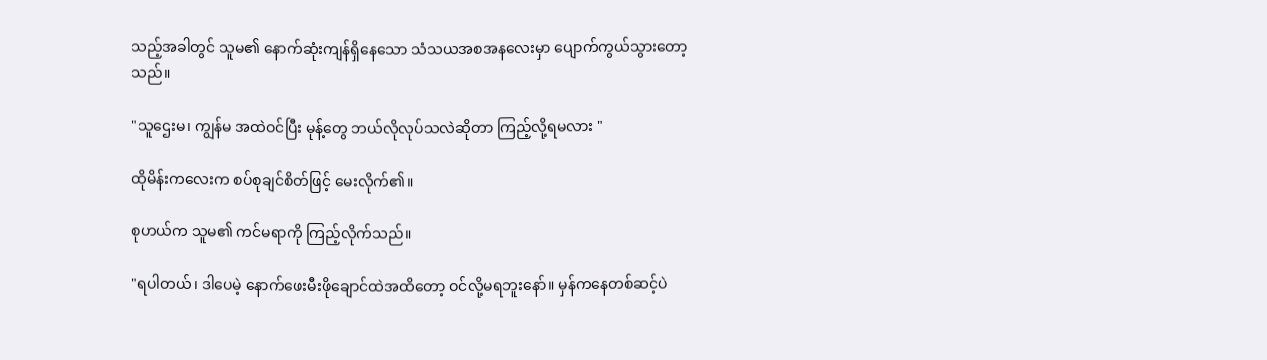သည့်အခါတွင် သူမ၏ နောက်ဆုံးကျန်ရှိနေသော သံသယအစအနလေးမှာ ပျောက်ကွယ်သွားတော့သည်။

"သူဌေးမ၊ ကျွန်မ အထဲဝင်ပြီး မုန့်တွေ ဘယ်လိုလုပ်သလဲဆိုတာ ကြည့်လို့ရမလား "

ထိုမိန်းကလေးက စပ်စုချင်စိတ်ဖြင့် မေးလိုက်၏။

စုဟယ်က သူမ၏ ကင်မရာကို ကြည့်လိုက်သည်။

"ရပါတယ်၊ ဒါပေမဲ့ နောက်ဖေးမီးဖိုချောင်ထဲအထိတော့ ဝင်လို့မရဘူးနော်။ မှန်ကနေတစ်ဆင့်ပဲ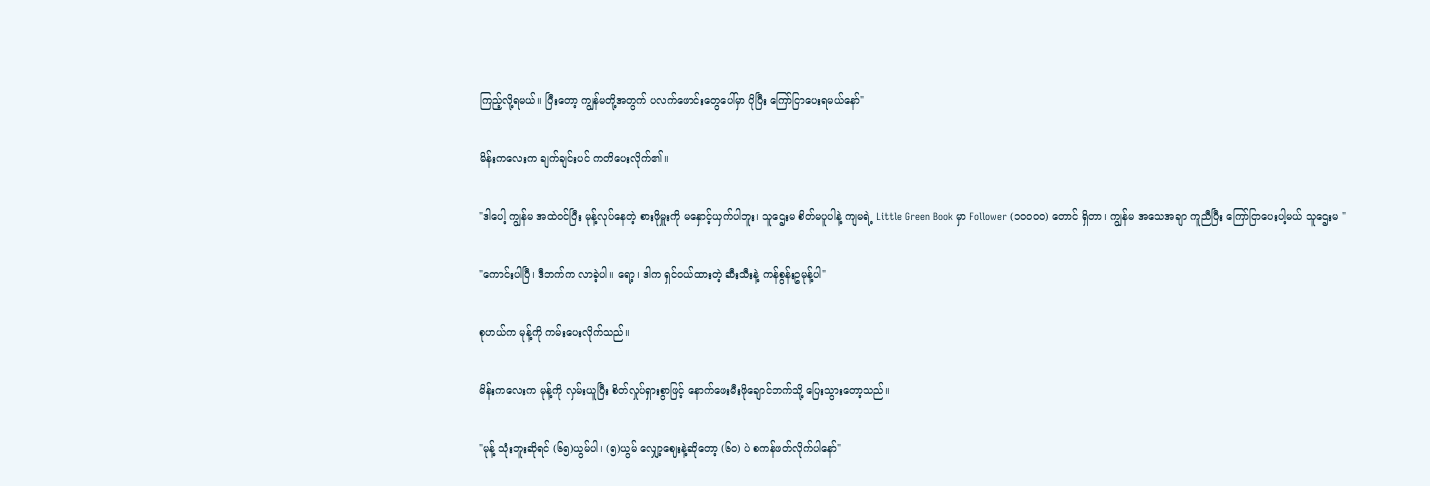ကြည့်လို့ရမယ်။ ပြီးတော့ ကျွန်မတို့အတွက် ပလက်ဖောင်းတွေပေါ်မှာ ပိုပြီး ကြော်ငြာပေးရမယ်နော်"

မိန်းကလေးက ချက်ချင်းပင် ကတိပေးလိုက်၏။

"ဒါပေါ့ ကျွန်မ အထဲဝင်ပြီး မုန့်လုပ်နေတဲ့ စားဖိုမှူးကို မနှောင့်ယှက်ပါဘူး၊ သူဌေးမ စိတ်မပူပါနဲ့ ကျမရဲ့ Little Green Book မှာ Follower (၁၀၀၀၀) တောင် ရှိတာ၊ ကျွန်မ အသေအချာ ကူညီပြီး ကြော်ငြာပေးပါ့မယ် သူဌေးမ "

"ကောင်းပါပြီ၊ ဒီဘက်က လာခဲ့ပါ။ ရော့၊ ဒါက ရှင်ဝယ်ထားတဲ့ ဆီးသီးနဲ့ ကန်စွန်းဥမုန့်ပါ"

စုဟယ်က မုန့်ကို ကမ်းပေးလိုက်သည်။

မိန်းကလေးက မုန့်ကို လှမ်းယူပြီး စိတ်လှုပ်ရှားစွာဖြင့် နောက်ဖေးမီးဖိုချောင်ဘက်သို့ ပြေးသွားတော့သည်။

"မုန့် သုံးဘူးဆိုရင် (၆၅)ယွမ်ပါ၊ (၅)ယွမ် လျှော့ဈေးနဲ့ဆိုတော့ (၆၀) ပဲ စကန်ဖတ်လိုက်ပါနော်"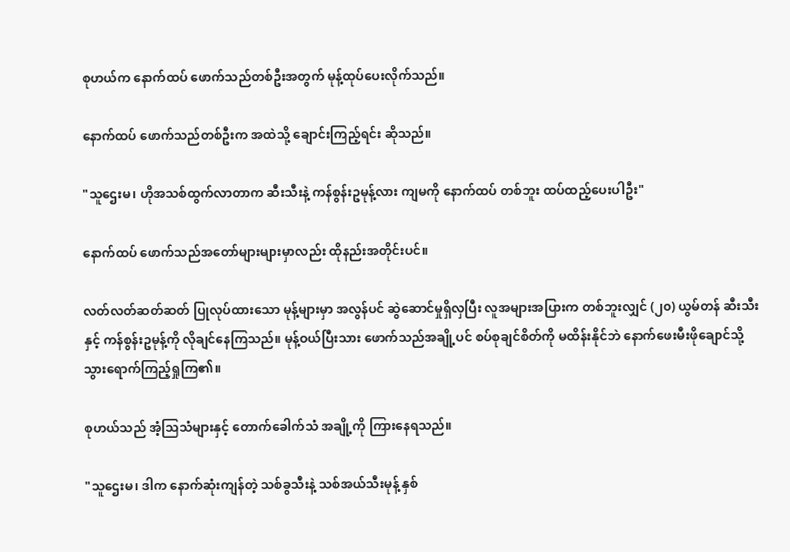စုဟယ်က နောက်ထပ် ဖောက်သည်တစ်ဦးအတွက် မုန့်ထုပ်ပေးလိုက်သည်။

နောက်ထပ် ဖောက်သည်တစ်ဦးက အထဲသို့ ချောင်းကြည့်ရင်း ဆိုသည်။

"သူဌေးမ၊ ဟိုအသစ်ထွက်လာတာက ဆီးသီးနဲ့ ကန်စွန်းဥမုန့်လား ကျမကို နောက်ထပ် တစ်ဘူး ထပ်ထည့်ပေးပါဦး"

နောက်ထပ် ဖောက်သည်အတော်များများမှာလည်း ထိုနည်းအတိုင်းပင်။

လတ်လတ်ဆတ်ဆတ် ပြုလုပ်ထားသော မုန့်များမှာ အလွန်ပင် ဆွဲဆောင်မှုရှိလှပြီး လူအများအပြားက တစ်ဘူးလျှင် (၂၀) ယွမ်တန် ဆီးသီးနှင့် ကန်စွန်းဥမုန့်ကို လိုချင်နေကြသည်။ မုန့်ဝယ်ပြီးသား ဖောက်သည်အချို့ပင် စပ်စုချင်စိတ်ကို မထိန်းနိုင်ဘဲ နောက်ဖေးမီးဖိုချောင်သို့ သွားရောက်ကြည့်ရှုကြ၏။

စုဟယ်သည် အံ့သြသံများနှင့် တောက်ခေါက်သံ အချို့ကို ကြားနေရသည်။

"သူဌေးမ၊ ဒါက နောက်ဆုံးကျန်တဲ့ သစ်ခွသီးနဲ့ သစ်အယ်သီးမုန့် နှစ်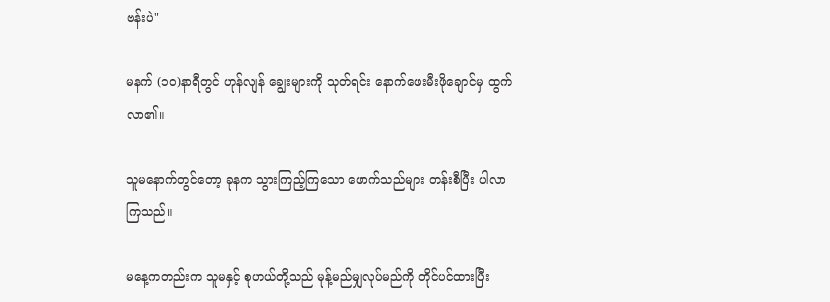ဗန်းပဲ"

မနက် (၁၀)နာရီတွင် ဟုန်လျန် ချွေးများကို သုတ်ရင်း နောက်ဖေးမီးဖိုချောင်မှ ထွက်လာ၏။

သူမနောက်တွင်တော့ ခုနက သွားကြည့်ကြသော ဖောက်သည်များ တန်းစီပြီး ပါလာကြသည်။

မနေ့ကတည်းက သူမနှင့် စုဟယ်တို့သည် မုန့်မည်မျှလုပ်မည်ကို တိုင်ပင်ထားပြီး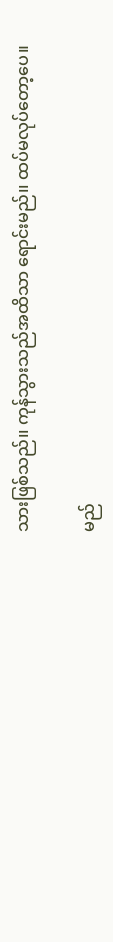သားဖြစ်သည်၊၊ ကုန်သွားသည်အထိသာ ရောင်းမည်၊၊ ထပ်မလုပ်တော့ပေ။

မည်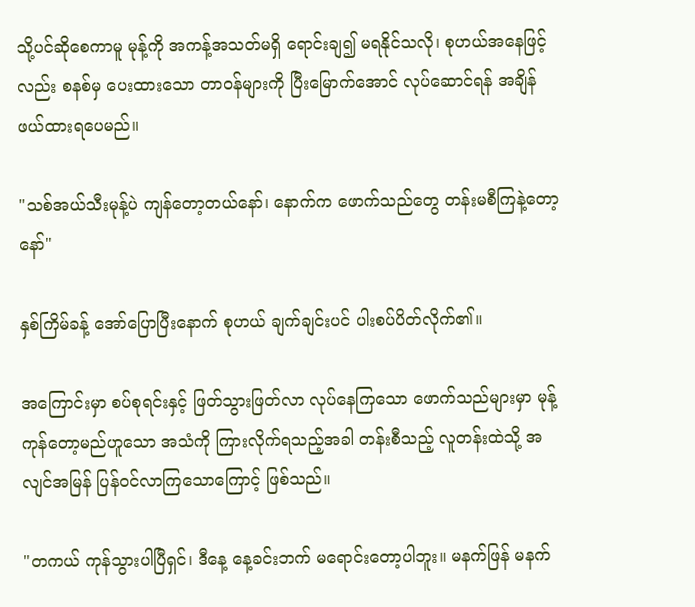သို့ပင်ဆိုစေကာမူ မုန့်ကို အကန့်အသတ်မရှိ ရောင်းချ၍ မရနိုင်သလို၊ စုဟယ်အနေဖြင့်လည်း စနစ်မှ ပေးထားသော တာဝန်များကို ပြီးမြောက်အောင် လုပ်ဆောင်ရန် အချိန်ဖယ်ထားရပေမည်။

"သစ်အယ်သီးမုန့်ပဲ ကျန်တော့တယ်နော်၊ နောက်က ဖောက်သည်တွေ တန်းမစီကြနဲ့တော့နော်"

နှစ်ကြိမ်ခန့် အော်ပြောပြီးနောက် စုဟယ် ချက်ချင်းပင် ပါးစပ်ပိတ်လိုက်၏။

အကြောင်းမှာ စပ်စုရင်းနှင့် ဖြတ်သွားဖြတ်လာ လုပ်နေကြသော ဖောက်သည်များမှာ မုန့်ကုန်တော့မည်ဟူသော အသံကို ကြားလိုက်ရသည့်အခါ တန်းစီသည့် လူတန်းထဲသို့ အလျင်အမြန် ပြန်ဝင်လာကြသောကြောင့် ဖြစ်သည်။

"တကယ် ကုန်သွားပါပြီရှင်၊ ဒီနေ့ နေ့ခင်းဘက် မရောင်းတော့ပါဘူး။ မနက်ဖြန် မနက်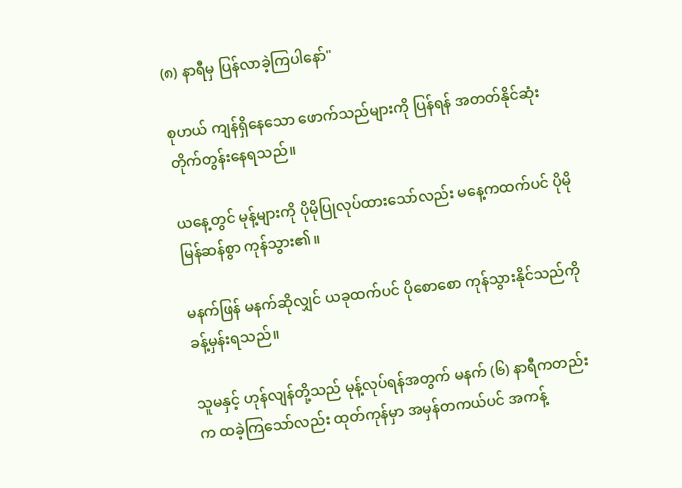(၈) နာရီမှ ပြန်လာခဲ့ကြပါနော်"

စုဟယ် ကျန်ရှိနေသော ဖောက်သည်များကို ပြန်ရန် အတတ်နိုင်ဆုံး တိုက်တွန်းနေရသည်။

ယနေ့တွင် မုန့်များကို ပိုမိုပြုလုပ်ထားသော်လည်း မနေ့ကထက်ပင် ပိုမိုမြန်ဆန်စွာ ကုန်သွား၏။

မနက်ဖြန် မနက်ဆိုလျှင် ယခုထက်ပင် ပိုစောစော ကုန်သွားနိုင်သည်ကို ခန့်မှန်းရသည်။

သူမနှင့် ဟုန်လျန်တို့သည် မုန့်လုပ်ရန်အတွက် မနက် (၆) နာရီကတည်းက ထခဲ့ကြသော်လည်း ထုတ်ကုန်မှာ အမှန်တကယ်ပင် အကန့်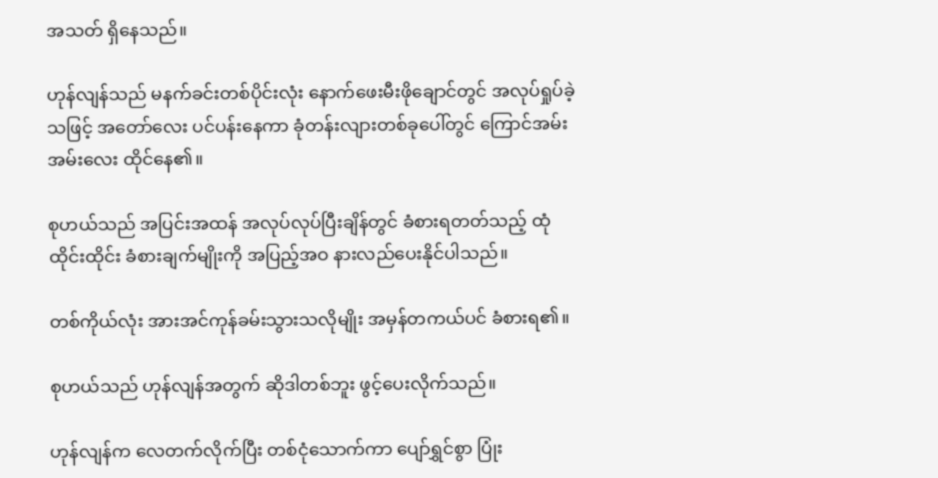အသတ် ရှိနေသည်။

ဟုန်လျန်သည် မနက်ခင်းတစ်ပိုင်းလုံး နောက်ဖေးမီးဖိုချောင်တွင် အလုပ်ရှုပ်ခဲ့သဖြင့် အတော်လေး ပင်ပန်းနေကာ ခုံတန်းလျားတစ်ခုပေါ်တွင် ကြောင်အမ်းအမ်းလေး ထိုင်နေ၏။

စုဟယ်သည် အပြင်းအထန် အလုပ်လုပ်ပြီးချိန်တွင် ခံစားရတတ်သည့် ထုံထိုင်းထိုင်း ခံစားချက်မျိုးကို အပြည့်အဝ နားလည်ပေးနိုင်ပါသည်။

တစ်ကိုယ်လုံး အားအင်ကုန်ခမ်းသွားသလိုမျိုး အမှန်တကယ်ပင် ခံစားရ၏။

စုဟယ်သည် ဟုန်လျန်အတွက် ဆိုဒါတစ်ဘူး ဖွင့်ပေးလိုက်သည်။

ဟုန်လျန်က လေတက်လိုက်ပြီး တစ်ငုံသောက်ကာ ပျော်ရွှင်စွာ ပြုံး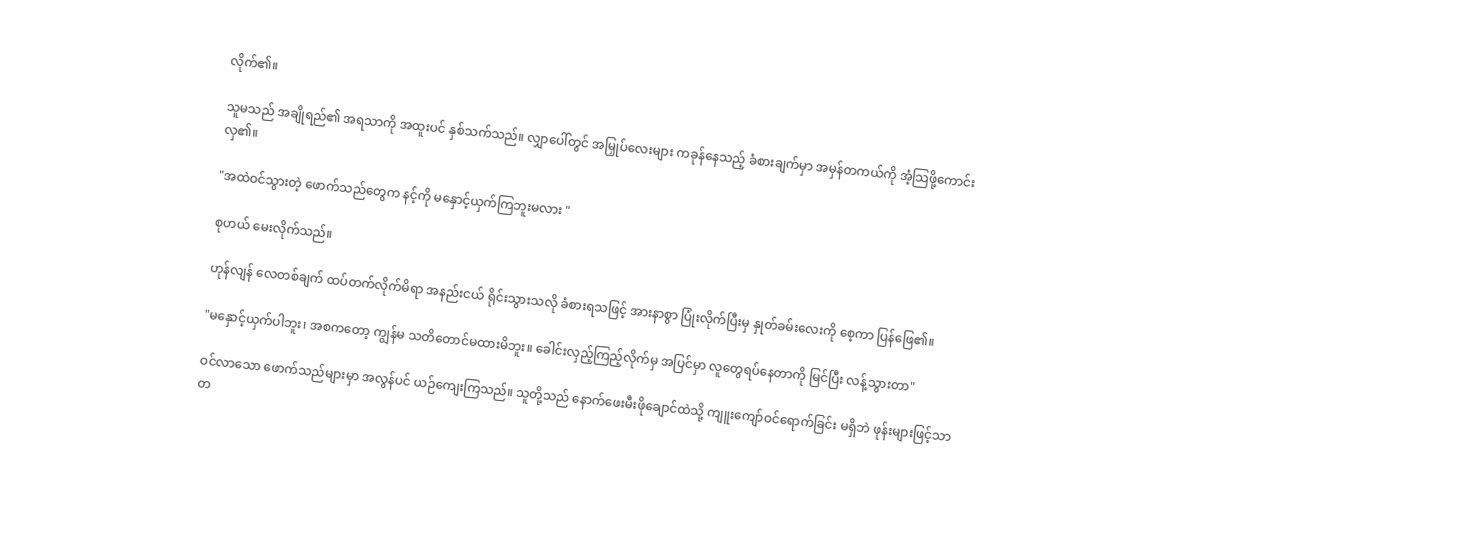လိုက်၏။

သူမသည် အချိုရည်၏ အရသာကို အထူးပင် နှစ်သက်သည်။ လျှာပေါ်တွင် အမြှုပ်လေးများ ကခုန်နေသည့် ခံစားချက်မှာ အမှန်တကယ်ကို အံ့သြဖို့ကောင်းလှ၏။

"အထဲဝင်သွားတဲ့ ဖောက်သည်တွေက နင့်ကို မနှောင့်ယှက်ကြဘူးမလား "

စုဟယ် မေးလိုက်သည်။

ဟုန်လျန် လေတစ်ချက် ထပ်တက်လိုက်မိရာ အနည်းငယ် ရိုင်းသွားသလို ခံစားရသဖြင့် အားနာစွာ ပြုံးလိုက်ပြီးမှ နှုတ်ခမ်းလေးကို စေ့ကာ ပြန်ဖြေ၏။

"မနှောင့်ယှက်ပါဘူး၊ အစကတော့ ကျွန်မ သတိတောင်မထားမိဘူး။ ခေါင်းလှည့်ကြည့်လိုက်မှ အပြင်မှာ လူတွေရပ်နေတာကို မြင်ပြီး လန့်သွားတာ"

ဝင်လာသော ဖောက်သည်များမှာ အလွန်ပင် ယဉ်ကျေးကြသည်။ သူတို့သည် နောက်ဖေးမီးဖိုချောင်ထဲသို့ ကျူးကျော်ဝင်ရောက်ခြင်း မရှိဘဲ ဖုန်းများဖြင့်သာ တ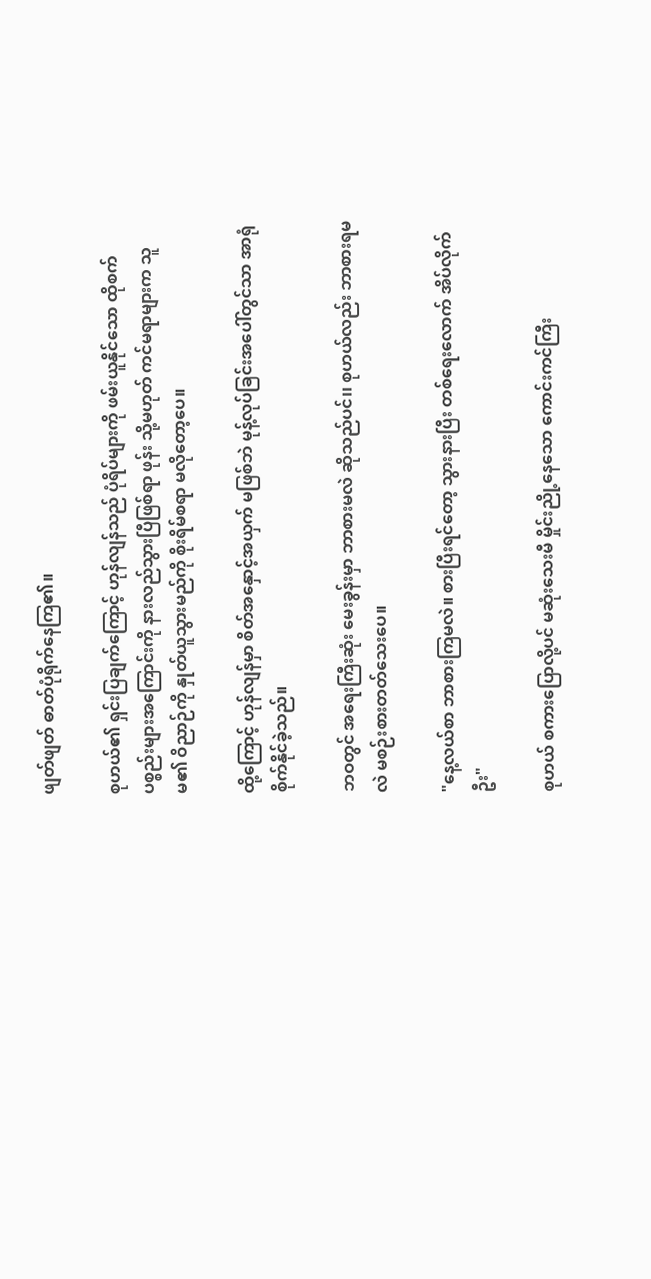ဖျတ်ဖျတ် ဓာတ်ပုံရိုက်နေကြ၏။

စုဟယ်၏ ရှင်းပြချက်ကြောင့် ဟုန်လျန်သည် ပုံရိပ်များကို ဖမ်းယူနိုင်သော ထိုစက်ပစ္စည်းများအကြောင်းကို နားလည်သွားပြီဖြစ်ရာ ဖုန်း သို့မဟုတ် ကင်မရာများက သူမ၏ ဝိညာဉ်ကို နှုတ်ယူသွားမည်ကို စိုးရိမ်စရာ မလိုတော့ပေ။

ထို့ကြောင့် ဟုန်လျန်မှာ စိတ်အနှောင့်အယှက် မဖြစ်ဘဲ မုန့်လုပ်ခြင်းအပေါ်တွင်သာ အာရုံစိုက်နိုင်ခဲ့သည်။

ဘဝတွင် အရေးကြီးဆုံး မေးခွန်းမှာ ဘာစားမလဲ ဆိုသည်ပင်၊၊ စုဟယ်လည်း ဘာစားရမလဲ မစဉ်းစားတတ်သေးပေ။

"နေ့လယ်စာ ဘာစားကြမလဲ။ စားပြီးရင်တော့ သွားနားပြီး တစ်ရေးလောက် အိပ်လိုက်ဦး"

စုဟယ် စကားပြောလို့ပင် မဆုံးသေးမီ မှိုင်းညို့နေသော ကောင်းကင်ကြီး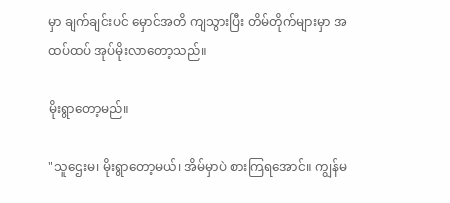မှာ ချက်ချင်းပင် မှောင်အတိ ကျသွားပြီး တိမ်တိုက်များမှာ အထပ်ထပ် အုပ်မိုးလာတော့သည်။

မိုးရွာတော့မည်။

"သူဌေးမ၊ မိုးရွာတော့မယ်၊ အိမ်မှာပဲ စားကြရအောင်။ ကျွန်မ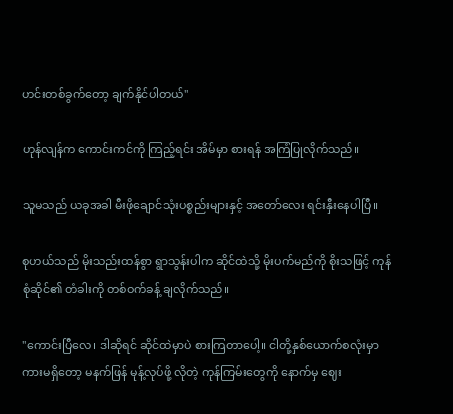ဟင်းတစ်ခွက်တော့ ချက်နိုင်ပါတယ်"

ဟုန်လျန်က ကောင်းကင်ကို ကြည့်ရင်း အိမ်မှာ စားရန် အကြံပြုလိုက်သည်။

သူမသည် ယခုအခါ မီးဖိုချောင်သုံးပစ္စည်းများနှင့် အတော်လေး ရင်းနှီးနေပါပြီ။

စုဟယ်သည် မိုးသည်းထန်စွာ ရွာသွန်းပါက ဆိုင်ထဲသို့ မိုးပက်မည်ကို စိုးသဖြင့် ကုန်စုံဆိုင်၏ တံခါးကို တစ်ဝက်ခန့် ချလိုက်သည်။

"ကောင်းပြီလေ၊ ဒါဆိုရင် ဆိုင်ထဲမှာပဲ စားကြတာပေါ့။ ငါတို့နှစ်ယောက်စလုံးမှာ ကားမရှိတော့ မနက်ဖြန် မုန့်လုပ်ဖို့ လိုတဲ့ ကုန်ကြမ်းတွေကို နောက်မှ ဈေး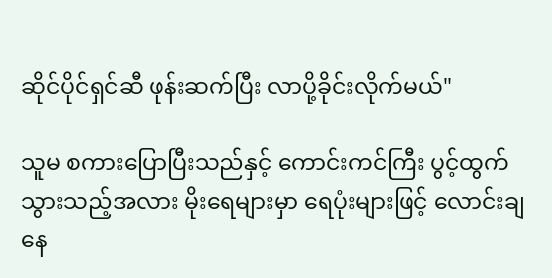ဆိုင်ပိုင်ရှင်ဆီ ဖုန်းဆက်ပြီး လာပို့ခိုင်းလိုက်မယ်"

သူမ စကားပြောပြီးသည်နှင့် ကောင်းကင်ကြီး ပွင့်ထွက်သွားသည့်အလား မိုးရေများမှာ ရေပုံးများဖြင့် လောင်းချနေ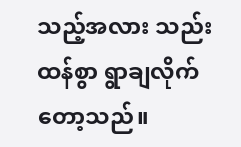သည့်အလား သည်းထန်စွာ ရွာချလိုက်တော့သည်။